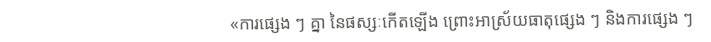«ការផ្សេង ៗ គ្នា នៃផស្សៈកើតឡើង ព្រោះអាស្រ័យធាតុផ្សេង ៗ និងការផ្សេង ៗ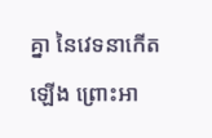គ្នា នៃវេទនាកើតឡើង ព្រោះអា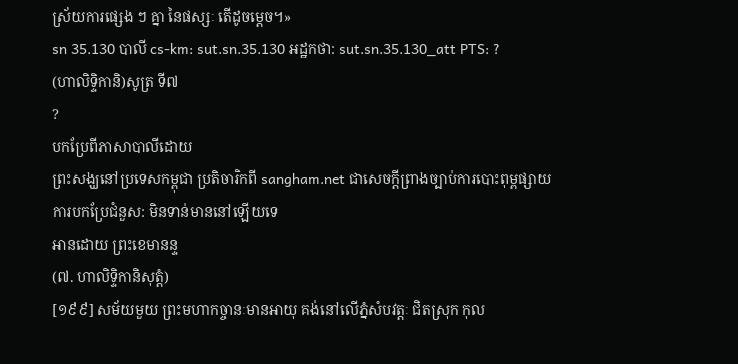ស្រ័យការផ្សេង ៗ គ្នា នៃផស្សៈ តើដូចម្តេច។»
sn 35.130 បាលី cs-km: sut.sn.35.130 អដ្ឋកថា: sut.sn.35.130_att PTS: ?
(ហាលិទ្ទិកានិ)សូត្រ ទី៧
?
បកប្រែពីភាសាបាលីដោយ
ព្រះសង្ឃនៅប្រទេសកម្ពុជា ប្រតិចារិកពី sangham.net ជាសេចក្តីព្រាងច្បាប់ការបោះពុម្ពផ្សាយ
ការបកប្រែជំនួស: មិនទាន់មាននៅឡើយទេ
អានដោយ ព្រះខេមានន្ទ
(៧. ហាលិទ្ទិកានិសុត្តំ)
[១៩៩] សម័យមួយ ព្រះមហាកច្ចានៈមានអាយុ គង់នៅលើភ្នំសំបវត្តៈ ជិតស្រុក កុល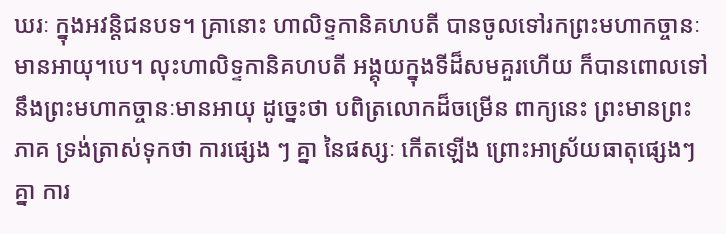ឃរៈ ក្នុងអវន្តិជនបទ។ គ្រានោះ ហាលិទ្ទកានិគហបតី បានចូលទៅរកព្រះមហាកច្ចានៈមានអាយុ។បេ។ លុះហាលិទ្ទកានិគហបតី អង្គុយក្នុងទីដ៏សមគួរហើយ ក៏បានពោលទៅនឹងព្រះមហាកច្ចានៈមានអាយុ ដូច្នេះថា បពិត្រលោកដ៏ចម្រើន ពាក្យនេះ ព្រះមានព្រះភាគ ទ្រង់ត្រាស់ទុកថា ការផ្សេង ៗ គ្នា នៃផស្សៈ កើតឡើង ព្រោះអាស្រ័យធាតុផ្សេងៗ គ្នា ការ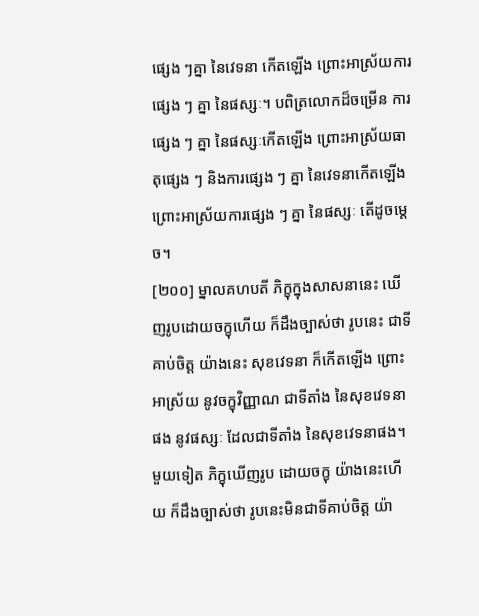ផ្សេង ៗគ្នា នៃវេទនា កើតឡើង ព្រោះអាស្រ័យការផ្សេង ៗ គ្នា នៃផស្សៈ។ បពិត្រលោកដ៏ចម្រើន ការផ្សេង ៗ គ្នា នៃផស្សៈកើតឡើង ព្រោះអាស្រ័យធាតុផ្សេង ៗ និងការផ្សេង ៗ គ្នា នៃវេទនាកើតឡើង ព្រោះអាស្រ័យការផ្សេង ៗ គ្នា នៃផស្សៈ តើដូចម្តេច។
[២០០] ម្នាលគហបតី ភិក្ខុក្នុងសាសនានេះ ឃើញរូបដោយចក្ខុហើយ ក៏ដឹងច្បាស់ថា រូបនេះ ជាទីគាប់ចិត្ត យ៉ាងនេះ សុខវេទនា ក៏កើតឡើង ព្រោះអាស្រ័យ នូវចក្ខុវិញ្ញាណ ជាទីតាំង នៃសុខវេទនាផង នូវផស្សៈ ដែលជាទីតាំង នៃសុខវេទនាផង។ មួយទៀត ភិក្ខុឃើញរូប ដោយចក្ខុ យ៉ាងនេះហើយ ក៏ដឹងច្បាស់ថា រូបនេះមិនជាទីគាប់ចិត្ត យ៉ា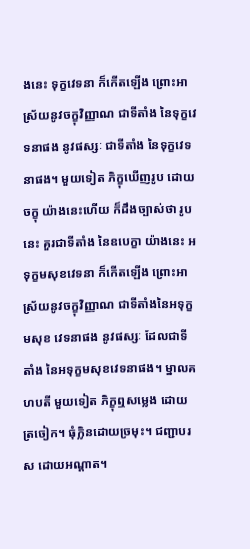ងនេះ ទុក្ខវេទនា ក៏កើតឡើង ព្រោះអាស្រ័យនូវចក្ខុវិញ្ញាណ ជាទីតាំង នៃទុក្ខវេទនាផង នូវផស្សៈ ជាទីតាំង នៃទុក្ខវេទនាផង។ មួយទៀត ភិក្ខុឃើញរូប ដោយចក្ខុ យ៉ាងនេះហើយ ក៏ដឹងច្បាស់ថា រូបនេះ គួរជាទីតាំង នៃឧបេក្ខា យ៉ាងនេះ អទុក្ខមសុខវេទនា ក៏កើតឡើង ព្រោះអាស្រ័យនូវចក្ខុវិញ្ញាណ ជាទីតាំងនៃអទុក្ខមសុខ វេទនាផង នូវផស្សៈ ដែលជាទីតាំង នៃអទុក្ខមសុខវេទនាផង។ ម្នាលគហបតី មួយទៀត ភិក្ខុឮសម្លេង ដោយត្រចៀក។ ធុំក្លិនដោយច្រមុះ។ ជញ្ជាបរស ដោយអណ្តាត។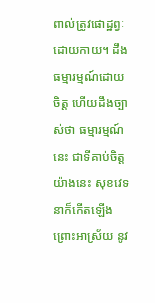ពាល់ត្រូវផោដ្ឋព្វៈ ដោយកាយ។ ដឹងធម្មារម្មណ៍ដោយចិត្ត ហើយដឹងច្បាស់ថា ធម្មារម្មណ៍នេះ ជាទីគាប់ចិត្តយ៉ាងនេះ សុខវេទនាក៏កើតឡើង ព្រោះអាស្រ័យ នូវ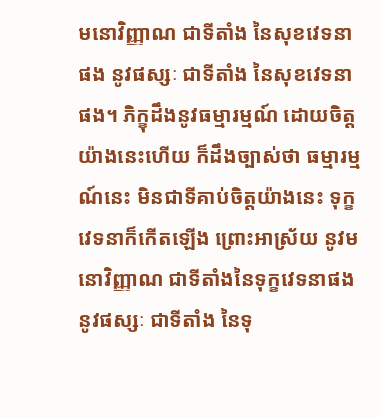មនោវិញ្ញាណ ជាទីតាំង នៃសុខវេទនាផង នូវផស្សៈ ជាទីតាំង នៃសុខវេទនាផង។ ភិក្ខុដឹងនូវធម្មារម្មណ៍ ដោយចិត្ត យ៉ាងនេះហើយ ក៏ដឹងច្បាស់ថា ធម្មារម្មណ៍នេះ មិនជាទីគាប់ចិត្តយ៉ាងនេះ ទុក្ខវេទនាក៏កើតឡើង ព្រោះអាស្រ័យ នូវមនោវិញ្ញាណ ជាទីតាំងនៃទុក្ខវេទនាផង នូវផស្សៈ ជាទីតាំង នៃទុ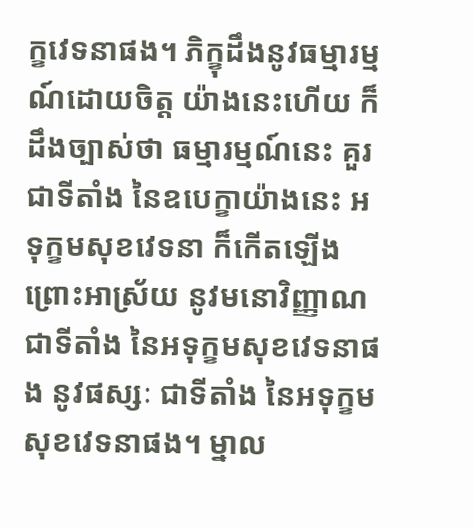ក្ខវេទនាផង។ ភិក្ខុដឹងនូវធម្មារម្មណ៍ដោយចិត្ត យ៉ាងនេះហើយ ក៏ដឹងច្បាស់ថា ធម្មារម្មណ៍នេះ គួរជាទីតាំង នៃឧបេក្ខាយ៉ាងនេះ អទុក្ខមសុខវេទនា ក៏កើតឡើង ព្រោះអាស្រ័យ នូវមនោវិញ្ញាណ ជាទីតាំង នៃអទុក្ខមសុខវេទនាផង នូវផស្សៈ ជាទីតាំង នៃអទុក្ខមសុខវេទនាផង។ ម្នាល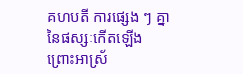គហបតី ការផ្សេង ៗ គ្នា នៃផស្សៈកើតឡើង ព្រោះអាស្រ័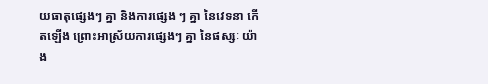យធាតុផ្សេងៗ គ្នា និងការផ្សេង ៗ គ្នា នៃវេទនា កើតឡើង ព្រោះអាស្រ័យការផ្សេងៗ គ្នា នៃផស្សៈ យ៉ាង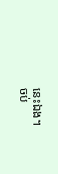នេះឯង។
ចប់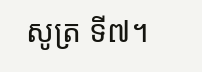សូត្រ ទី៧។